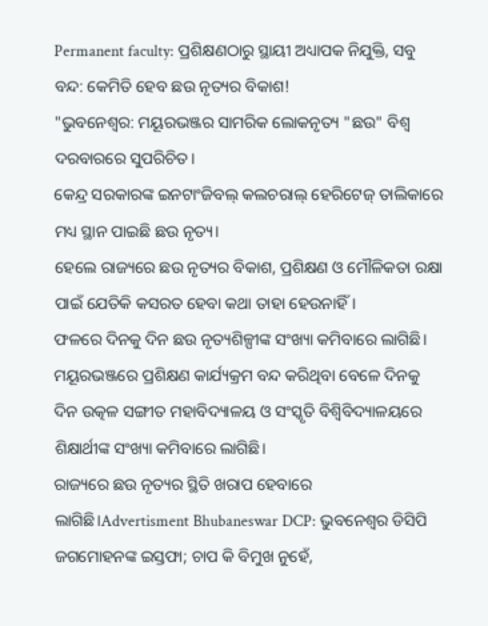Permanent faculty: ପ୍ରଶିକ୍ଷଣଠାରୁ ସ୍ଥାୟୀ ଅଧ୍ୟାପକ ନିଯୁକ୍ତି, ସବୁ ବନ୍ଦ: କେମିତି ହେବ ଛଉ ନୃତ୍ୟର ବିକାଶ!
"ଭୁବନେଶ୍ବର: ମୟୂରଭଞ୍ଜର ସାମରିକ ଲୋକନୃତ୍ୟ "ଛଉ" ବିଶ୍ବ ଦରବାରରେ ସୁପରିଚିତ।
କେନ୍ଦ୍ର ସରକାରଙ୍କ ଇନଟାଂଜିବଲ୍ କଲଚରାଲ୍ ହେରିଟେଜ୍ ତାଲିକାରେ ମଧ୍ୟ ସ୍ଥାନ ପାଇଛି ଛଉ ନୃତ୍ୟ।
ହେଲେ ରାଜ୍ୟରେ ଛଉ ନୃତ୍ୟର ବିକାଶ, ପ୍ରଶିକ୍ଷଣ ଓ ମୌଳିକତା ରକ୍ଷା ପାଇଁ ଯେତିକି କସରତ ହେବା କଥା ତାହା ହେଉନାହିଁ।
ଫଳରେ ଦିନକୁ ଦିନ ଛଉ ନୃତ୍ୟଶିଳ୍ପୀଙ୍କ ସଂଖ୍ୟା କମିବାରେ ଲାଗିଛି।
ମୟୂରଭଞ୍ଜରେ ପ୍ରଶିକ୍ଷଣ କାର୍ଯ୍ୟକ୍ରମ ବନ୍ଦ କରିଥିବା ବେଳେ ଦିନକୁ ଦିନ ଉତ୍କଳ ସଙ୍ଗୀତ ମହାବିଦ୍ୟାଳୟ ଓ ସଂସ୍କୃତି ବିଶ୍ବିବିଦ୍ୟାଳୟରେ ଶିକ୍ଷାର୍ଥୀଙ୍କ ସଂଖ୍ୟା କମିବାରେ ଲାଗିଛି।
ରାଜ୍ୟରେ ଛଉ ନୃତ୍ୟର ସ୍ଥିତି ଖରାପ ହେବାରେ ଲାଗିଛି।Advertisment Bhubaneswar DCP: ଭୁବନେଶ୍ବର ଡିସିପି ଜଗମୋହନଙ୍କ ଇସ୍ତଫା; ଚାପ କି ବିମୁଖ ନୁହେଁ,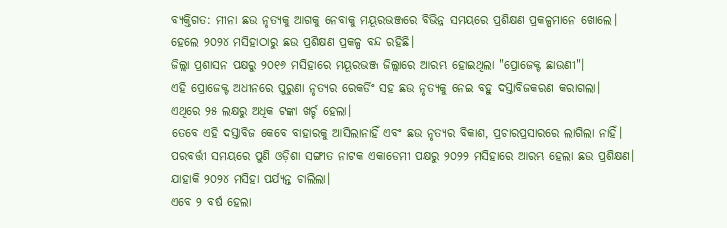ବ୍ୟକ୍ତିଗତ: ମୀନା ଛଉ ନୃତ୍ୟକୁ ଆଗକୁ ନେବାକୁ ମୟୂରଭଞ୍ଜରେ ବିଭିନ୍ନ ସମୟରେ ପ୍ରଶିକ୍ଷଣ ପ୍ରକଳ୍ପମାନେ ଖୋଲେ।
ହେଲେ ୨୦୨୪ ମସିହାଠାରୁ ଛଉ ପ୍ରଶିକ୍ଷଣ ପ୍ରକଳ୍ପ ବନ୍ଦ ରହିଛି।
ଜିଲ୍ଲା ପ୍ରଶାସନ ପକ୍ଷରୁ ୨୦୧୬ ମସିହାରେ ମୟୂରଭଞ୍ଜ ଜିଲ୍ଲାରେ ଆରମ୍ଭ ହୋଇଥିଲା "ପ୍ରୋଜେକ୍ଟ ଛାଉଣୀ"।
ଏହି ପ୍ରୋଜେକ୍ଟ ଅଧୀନରେ ପୁରୁଣା ନୃତ୍ୟର ରେକର୍ଡିଂ ସହ ଛଉ ନୃତ୍ୟକୁ ନେଇ ବହୁ ଦସ୍ତାବିଜକରଣ କରାଗଲା।
ଏଥିରେ ୨୫ ଲକ୍ଷରୁ ଅଧିକ ଟଙ୍କା ଖର୍ଚ୍ଚ ହେଲା।
ତେବେ ଏହି ଦସ୍ତାବିଜ କେବେ ବାହାରକୁ ଆସିଲାନାହିଁ ଏବଂ ଛଉ ନୃତ୍ୟର ବିକାଶ, ପ୍ରଚାରପ୍ରସାରରେ ଲାଗିଲା ନାହିଁ।
ପରବର୍ତ୍ତୀ ସମୟରେ ପୁଣି ଓଡ଼ିଶା ସଙ୍ଗୀତ ନାଟକ ଏକାଡେମୀ ପକ୍ଷରୁ ୨୦୨୨ ମସିହାରେ ଆରମ୍ଭ ହେଲା ଛଉ ପ୍ରଶିକ୍ଷଣ।
ଯାହାକି ୨୦୨୪ ମସିହା ପର୍ଯ୍ୟନ୍ତ ଚାଲିଲା।
ଏବେ ୨ ବର୍ଷ ହେଲା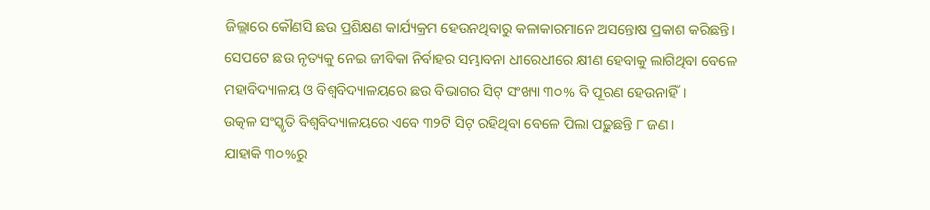ଜିଲ୍ଲାରେ କୌଣସି ଛଉ ପ୍ରଶିକ୍ଷଣ କାର୍ଯ୍ୟକ୍ରମ ହେଉନଥିବାରୁ କଳାକାରମାନେ ଅସନ୍ତୋଷ ପ୍ରକାଶ କରିଛନ୍ତି।
ସେପଟେ ଛଉ ନୃତ୍ୟକୁ ନେଇ ଜୀବିକା ନିର୍ବାହର ସମ୍ଭାବନା ଧୀରେଧୀରେ କ୍ଷୀଣ ହେବାକୁ ଲାଗିଥିବା ବେଳେ ମହାବିଦ୍ୟାଳୟ ଓ ବିଶ୍ବବିଦ୍ୟାଳୟରେ ଛଉ ବିଭାଗର ସିଟ୍ ସଂଖ୍ୟା ୩୦% ବି ପୂରଣ ହେଉନାହିଁ।
ଉତ୍କଳ ସଂସ୍କୃତି ବିଶ୍ବବିଦ୍ୟାଳୟରେ ଏବେ ୩୨ଟି ସିଟ୍ ରହିଥିବା ବେଳେ ପିଲା ପଢ଼ୁଛନ୍ତି ୮ ଜଣ।
ଯାହାକି ୩୦%ରୁ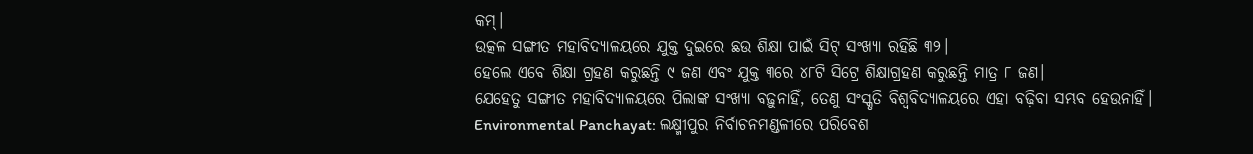କମ୍।
ଉତ୍କଳ ସଙ୍ଗୀତ ମହାବିଦ୍ୟାଳୟରେ ଯୁକ୍ତ ଦୁଇରେ ଛଉ ଶିକ୍ଷା ପାଇଁ ସିଟ୍ ସଂଖ୍ୟା ରହିଛି ୩୨।
ହେଲେ ଏବେ ଶିକ୍ଷା ଗ୍ରହଣ କରୁଛନ୍ତି ୯ ଜଣ ଏବଂ ଯୁକ୍ତ ୩ରେ ୪୮ଟି ସିଟ୍ରେ ଶିକ୍ଷାଗ୍ରହଣ କରୁଛନ୍ତି ମାତ୍ର ୮ ଜଣ।
ଯେହେତୁ ସଙ୍ଗୀତ ମହାବିଦ୍ୟାଳୟରେ ପିଲାଙ୍କ ସଂଖ୍ୟା ବଢ଼ୁନାହିଁ, ତେଣୁ ସଂସ୍କୃତି ବିଶ୍ବବିଦ୍ୟାଳୟରେ ଏହା ବଢ଼ିବା ସମ୍ଭବ ହେଉନାହିଁ।
Environmental Panchayat: ଲକ୍ଷ୍ମୀପୁର ନିର୍ବାଚନମଣ୍ଡଳୀରେ ପରିବେଶ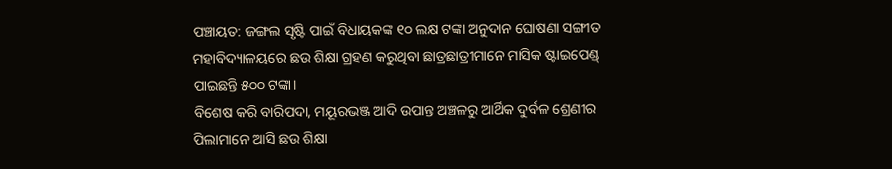ପଞ୍ଚାୟତ: ଜଙ୍ଗଲ ସୃଷ୍ଟି ପାଇଁ ବିଧାୟକଙ୍କ ୧୦ ଲକ୍ଷ ଟଙ୍କା ଅନୁଦାନ ଘୋଷଣା ସଙ୍ଗୀତ ମହାବିଦ୍ୟାଳୟରେ ଛଉ ଶିକ୍ଷା ଗ୍ରହଣ କରୁଥିବା ଛାତ୍ରଛାତ୍ରୀମାନେ ମାସିକ ଷ୍ଟାଇପେଣ୍ଡ୍ ପାଇଛନ୍ତି ୫୦୦ ଟଙ୍କା।
ବିଶେଷ କରି ବାରିପଦା, ମୟୂରଭଞ୍ଜ ଆଦି ଉପାନ୍ତ ଅଞ୍ଚଳରୁ ଆର୍ଥିକ ଦୁର୍ବଳ ଶ୍ରେଣୀର ପିଲାମାନେ ଆସି ଛଉ ଶିକ୍ଷା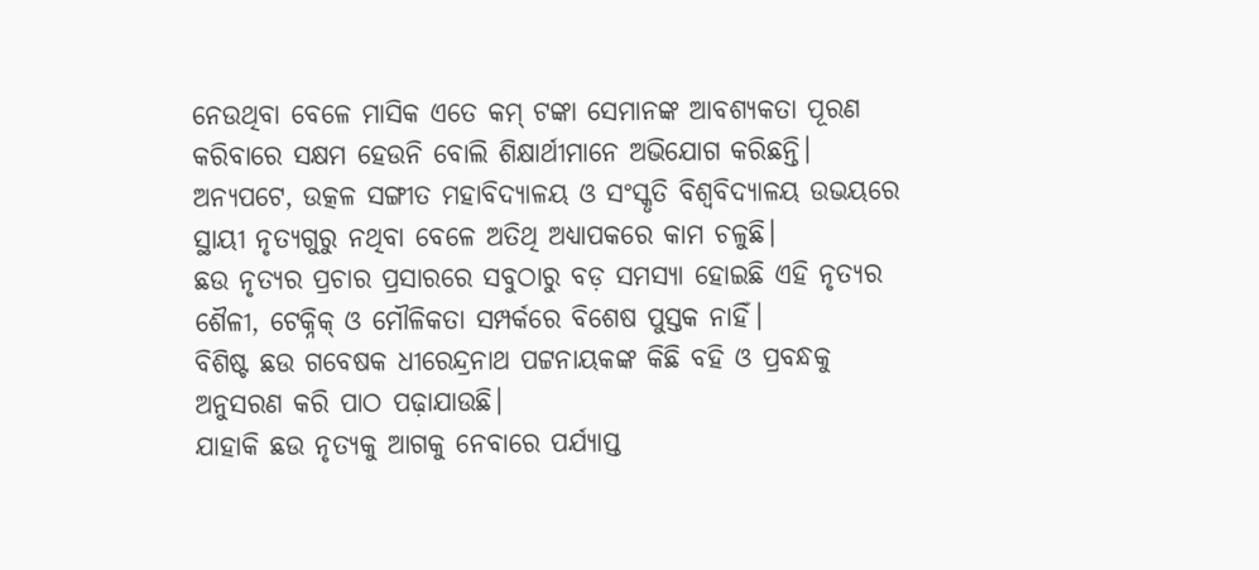ନେଉଥିବା ବେଳେ ମାସିକ ଏତେ କମ୍ ଟଙ୍କା ସେମାନଙ୍କ ଆବଶ୍ୟକତା ପୂରଣ କରିବାରେ ସକ୍ଷମ ହେଉନି ବୋଲି ଶିକ୍ଷାର୍ଥୀମାନେ ଅଭିଯୋଗ କରିଛନ୍ତି।
ଅନ୍ୟପଟେ, ଉତ୍କଳ ସଙ୍ଗୀତ ମହାବିଦ୍ୟାଳୟ ଓ ସଂସ୍କୃତି ବିଶ୍ବବିଦ୍ୟାଳୟ ଉଭୟରେ ସ୍ଥାୟୀ ନୃତ୍ୟଗୁରୁ ନଥିବା ବେଳେ ଅତିଥି ଅଧ୍ୟାପକରେ କାମ ଚଳୁଛି।
ଛଉ ନୃତ୍ୟର ପ୍ରଚାର ପ୍ରସାରରେ ସବୁଠାରୁ ବଡ଼ ସମସ୍ୟା ହୋଇଛି ଏହି ନୃତ୍ୟର ଶୈଳୀ, ଟେକ୍ନିକ୍ ଓ ମୌଳିକତା ସମ୍ପର୍କରେ ବିଶେଷ ପୁସ୍ତକ ନାହିଁ।
ବିଶିଷ୍ଟ ଛଉ ଗବେଷକ ଧୀରେନ୍ଦ୍ରନାଥ ପଟ୍ଟନାୟକଙ୍କ କିଛି ବହି ଓ ପ୍ରବନ୍ଧକୁ ଅନୁସରଣ କରି ପାଠ ପଢ଼ାଯାଉଛି।
ଯାହାକି ଛଉ ନୃତ୍ୟକୁ ଆଗକୁ ନେବାରେ ପର୍ଯ୍ୟାପ୍ତ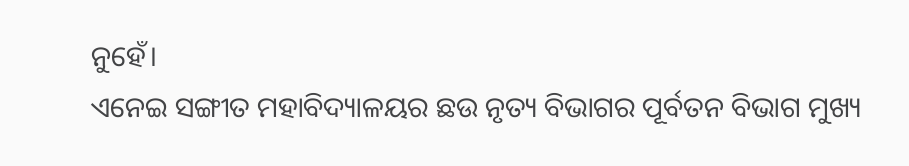ନୁହେଁ।
ଏନେଇ ସଙ୍ଗୀତ ମହାବିଦ୍ୟାଳୟର ଛଉ ନୃତ୍ୟ ବିଭାଗର ପୂର୍ବତନ ବିଭାଗ ମୁଖ୍ୟ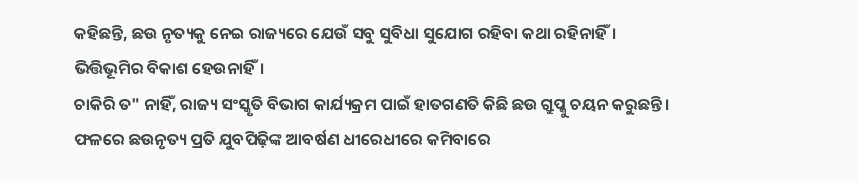କହିଛନ୍ତି, ଛଉ ନୃତ୍ୟକୁ ନେଇ ରାଜ୍ୟରେ ଯେଉଁ ସବୁ ସୁବିଧା ସୁଯୋଗ ରହିବା କଥା ରହିନାହିଁ।
ଭିତ୍ତିଭୂମିର ବିକାଶ ହେଉନାହିଁ।
ଚାକିରି ତ" ନାହିଁ, ରାଜ୍ୟ ସଂସ୍କୃତି ବିଭାଗ କାର୍ଯ୍ୟକ୍ରମ ପାଇଁ ହାତଗଣତି କିଛି ଛଉ ଗ୍ରୁପ୍କୁ ଚୟନ କରୁଛନ୍ତି।
ଫଳରେ ଛଉନୃତ୍ୟ ପ୍ରତି ଯୁବପିଢ଼ିଙ୍କ ଆବର୍ଷଣ ଧୀରେଧୀରେ କମିବାରେ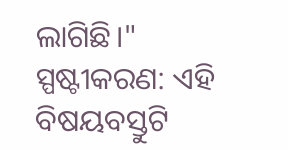ଲାଗିଛି।"
ସ୍ପଷ୍ଟୀକରଣ: ଏହି ବିଷୟବସ୍ତୁଟି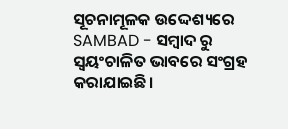ସୂଚନାମୂଳକ ଉଦ୍ଦେଶ୍ୟରେ SAMBAD - ସମ୍ବାଦ ରୁ ସ୍ୱୟଂଚାଳିତ ଭାବରେ ସଂଗ୍ରହ କରାଯାଇଛି।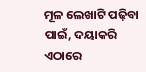ମୂଳ ଲେଖାଟି ପଢ଼ିବା ପାଇଁ, ଦୟାକରି ଏଠାରେ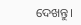ଦେଖନ୍ତୁ।